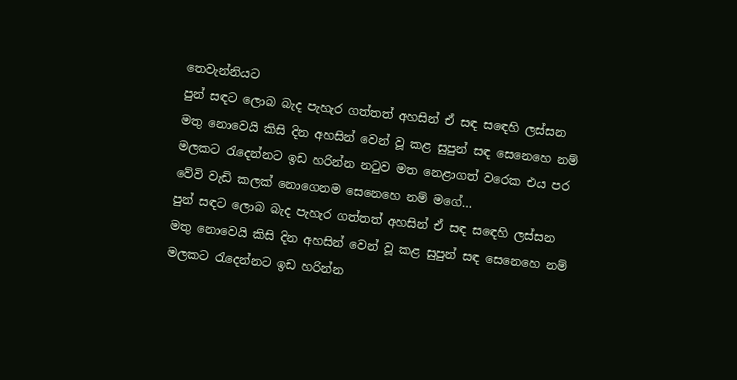තෙවැන්නියට
පුන් සඳට ලොබ බැද පැහැර ගත්තත් අහසින් ඒ සඳ සඳෙහි ලස්සන මතු නොවෙයි කිසි දින අහසින් වෙන් වූ කළ සුපුන් සඳ සෙනෙහෙ නම් මලකට රැදෙන්නට ඉඩ හරින්න නටුව මත නෙළාගත් වරෙක එය පර වේවි වැඩි කලක් නොගෙනම සෙනෙහෙ නම් මගේ…
පුන් සඳට ලොබ බැද පැහැර ගත්තත් අහසින් ඒ සඳ සඳෙහි ලස්සන මතු නොවෙයි කිසි දින අහසින් වෙන් වූ කළ සුපුන් සඳ සෙනෙහෙ නම් මලකට රැදෙන්නට ඉඩ හරින්න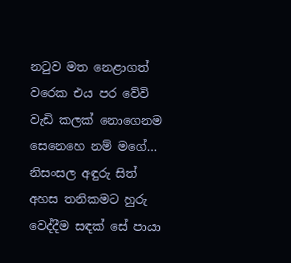නටුව මත නෙළාගත් වරෙක එය පර වේවි වැඩි කලක් නොගෙනම සෙනෙහෙ නම් මගේ…
නිසංසල අඳුරු සිත් අහස තනිකමට හුරු වෙද්දීම සඳක් සේ පායා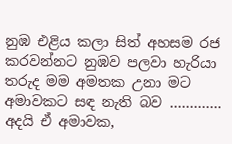නුඹ එළිය කලා සිත් අහසම රජ කරවන්නට නුඹව පලවා හැරියා තරුද මම අමතක උනා මට අමාවකට සඳ නැති බව …………. අදයි ඒ අමාවක,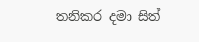තනිකර දමා සිත්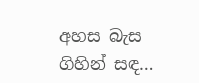අහස බැස ගිහින් සඳ…